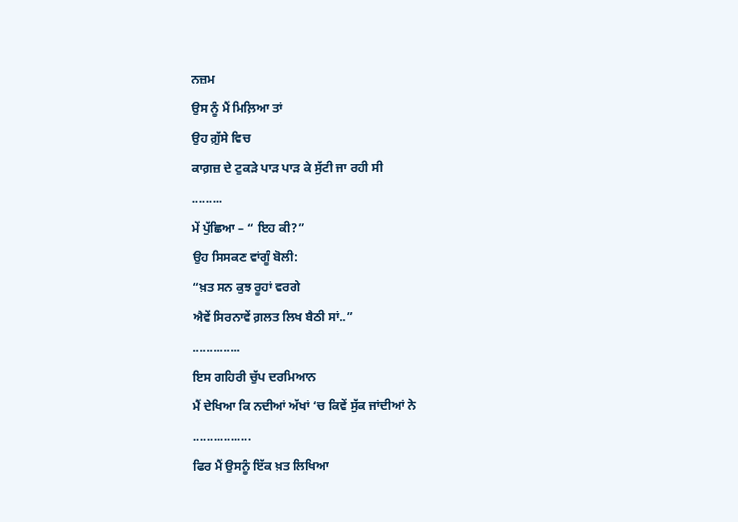ਨਜ਼ਮ
ਉਸ ਨੂੰ ਮੈਂ ਮਿਲ਼ਿਆ ਤਾਂ
ਉਹ ਗ਼ੁੱਸੇ ਵਿਚ
ਕਾਗ਼ਜ਼ ਦੇ ਟੁਕੜੇ ਪਾੜ ਪਾੜ ਕੇ ਸੁੱਟੀ ਜਾ ਰਹੀ ਸੀ
.........
ਮੇਂ ਪੁੱਛਿਆ – “ ਇਹ ਕੀ?”
ਉਹ ਸਿਸਕਣ ਵਾਂਗੂੰ ਬੋਲੀ:
“ਖ਼ਤ ਸਨ ਕੁਝ ਰੂਹਾਂ ਵਰਗੇ
ਐਵੇਂ ਸਿਰਨਾਵੇਂ ਗ਼ਲਤ ਲਿਖ ਬੈਠੀ ਸਾਂ..”
..............
ਇਸ ਗਹਿਰੀ ਚੁੱਪ ਦਰਮਿਆਨ
ਮੈਂ ਦੇਖਿਆ ਕਿ ਨਦੀਆਂ ਅੱਖਾਂ ‘ਚ ਕਿਵੇਂ ਸੁੱਕ ਜਾਂਦੀਆਂ ਨੇ
.................
ਫਿਰ ਮੈਂ ਉਸਨੂੰ ਇੱਕ ਖ਼ਤ ਲਿਖਿਆ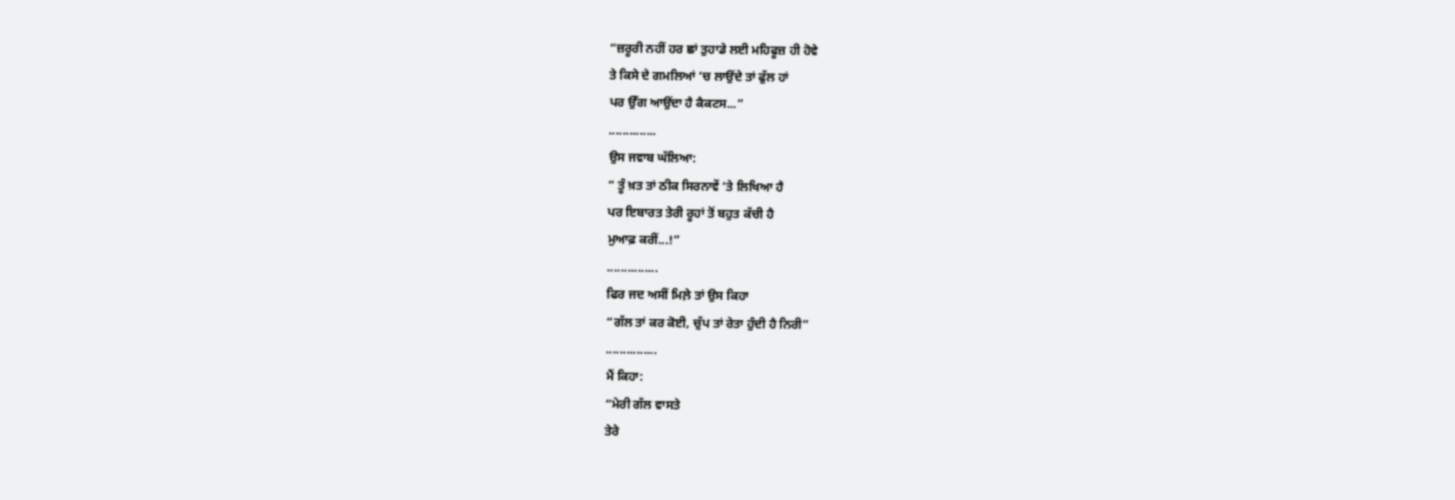“ਜ਼ਰੂਰੀ ਨਹੀਂ ਹਰ ਛਾਂ ਤੁਹਾਡੇ ਲਈ ਮਹਿਫੂਜ਼ ਹੀ ਹੋਵੇ
ਤੇ ਕਿਸੇ ਦੇ ਗਮਲਿਆਂ ‘ਚ ਲਾਉਂਦੇ ਤਾਂ ਫੁੱਲ ਹਾਂ
ਪਰ ਉੱਗ ਆਉਂਦਾ ਹੈ ਕੈਕਟਸ...”
..............
ਉਸ ਜਵਾਬ ਘੱਲਿਆ:
“ ਤੂੰ ਖ਼ਤ ਤਾਂ ਠੀਕ ਸਿਰਨਾਵੇਂ ‘ਤੇ ਲਿਖਿਆ ਹੈ
ਪਰ ਇਬਾਰਤ ਤੇਰੀ ਰੂਹਾਂ ਤੋਂ ਬਹੁਤ ਕੱਚੀ ਹੈ
ਮੁਆਫ਼ ਕਰੀਂ...!”
...............
ਫਿਰ ਜਦ ਅਸੀਂ ਮਿਲ਼ੇ ਤਾਂ ਉਸ ਕਿਹਾ
“ਗੱਲ ਤਾਂ ਕਰ ਕੋਈ, ਚੁੱਪ ਤਾਂ ਰੇਤਾ ਹੁੰਦੀ ਹੈ ਨਿਰੀ”
...............
ਮੈਂ ਕਿਹਾ:
“ਮੇਰੀ ਗੱਲ ਵਾਸਤੇ
ਤੇਰੇ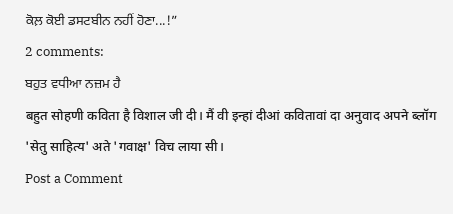ਕੋਲ਼ ਕੋਈ ਡਸਟਬੀਨ ਨਹੀਂ ਹੋਣਾ...!”
2 comments:
ਬਹੁਤ ਵਧੀਆ ਨਜ਼ਮ ਹੈ
बहुत सोहणी कविता है विशाल जी दी। मैं वी इन्हां दीआं कवितावां दा अनुवाद अपने ब्लॉग 'सेतु साहित्य' अते 'गवाक्ष' विच लाया सी।
Post a Comment